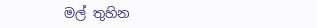මල් තුහින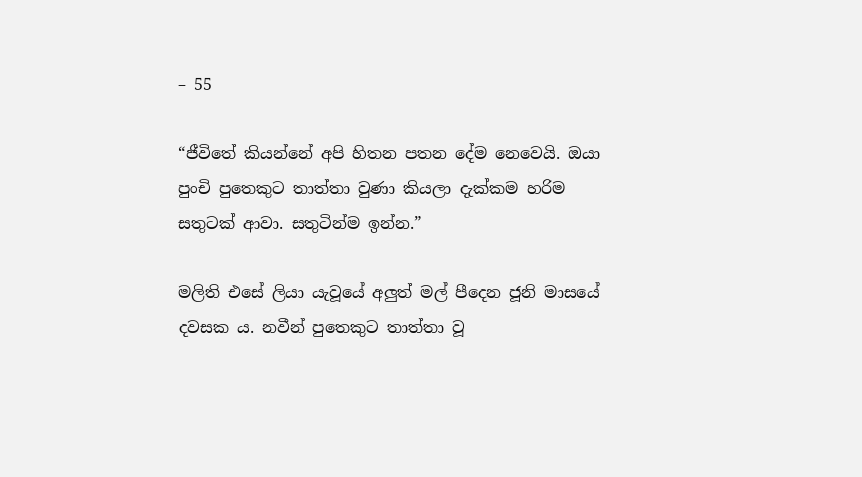– 55

“ජීවිතේ කියන්නේ අපි හිතන පතන දේම නෙවෙයි. ඔයා පුංචි පුතෙකුට තාත්තා වුණා කියලා දැක්කම හරිම සතුටක් ආවා. සතුටින්ම ඉන්න.”

මලිති එසේ ලියා යැවූයේ අලුත් මල් පීදෙන ජූනි මාසයේ දවසක ය. නවීන් පුතෙකුට තාත්තා වූ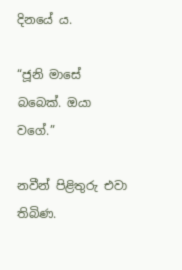දිනයේ ය.

“ජූනි මාසේ බබෙක්. ඔයා වගේ.”

නවීන් පිළිතුරු එවා තිබිණ.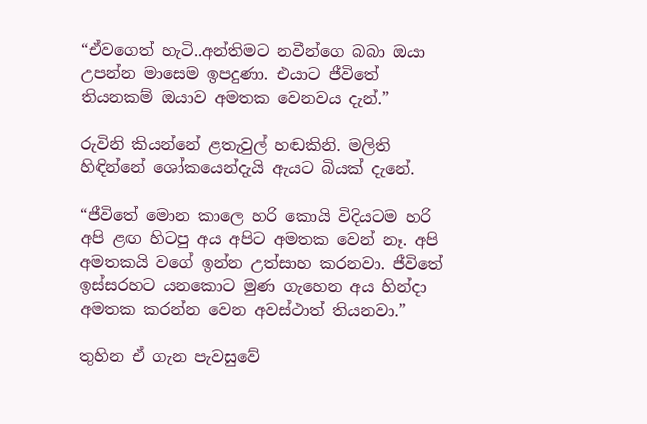“ඒවගෙත් හැටි..අන්තිමට නවීන්ගෙ බබා ඔයා උපන්න මාසෙම ඉපදුණා. එයාට ජීවිතේ තියනකම් ඔයාව අමතක වෙනවය දැන්.”

රුවිනි කියන්නේ ළතැවුල් හඬකිනි. මලිති හිඳින්නේ ශෝකයෙන්දැයි ඇයට බියක් දැනේ.

“ජීවිතේ මොන කාලෙ හරි කොයි විදියටම හරි අපි ළඟ හිටපු අය අපිට අමතක වෙන් නෑ. අපි අමතකයි වගේ ඉන්න උත්සාහ කරනවා. ජීවිතේ ඉස්සරහට යනකොට මුණ ගැහෙන අය හින්දා අමතක කරන්න වෙන අවස්ථාත් තියනවා.”

තුහින ඒ ගැන පැවසුවේ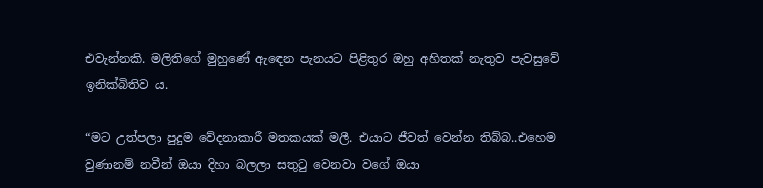එවැන්නකි. මලිතිගේ මුහුණේ ඇඳෙන පැනයට පිළිතුර ඔහු අහිතක් නැතුව පැවසුවේ ඉනික්බිතිව ය.

“මට උත්පලා පුදුම වේදනාකාරී මතකයක් මලී. එයාට ජීවත් වෙන්න තිබ්බ..එහෙම වුණානම් නවීන් ඔයා දිහා බලලා සතුටු වෙනවා වගේ ඔයා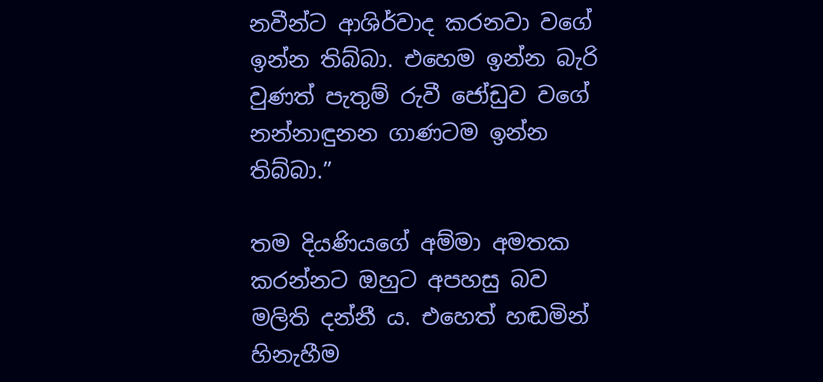නවීන්ට ආශිර්වාද කරනවා වගේ ඉන්න තිබ්බා. එහෙම ඉන්න බැරි වුණත් පැතුම් රුවී ජෝඩුව වගේ නන්නාඳුනන ගාණටම ඉන්න තිබ්බා.”

තම දියණියගේ අම්මා අමතක කරන්නට ඔහුට අපහසු බව මලිති දන්නී ය. එහෙත් හඬමින් හිනැහීම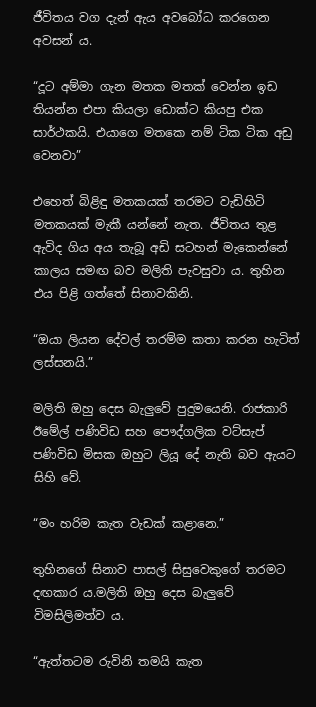ජීවිතය වග දැන් ඇය අවබෝධ කරගෙන අවසන් ය.

“දූට අම්මා ගැන මතක මතක් වෙන්න ඉඩ තියන්න එපා කියලා ඩොක්ට කියපු එක සාර්ථකයි. එයාගෙ මතකෙ නම් ටික ටික අඩු වෙනවා”

එහෙත් බිළිඳු මතකයක් තරමට වැඩිහිටි මතකයක් මැකී යන්නේ නැත. ජීවිතය තුළ ඇවිද ගිය අය තැබූ අඩි සටහන් මැකෙන්නේ කාලය සමඟ බව මලිති පැවසුවා ය. තුහින එය පිළි ගත්තේ සිනාවකිනි.

“ඔයා ලියන දේවල් තරම්ම කතා කරන හැටිත් ලස්සනයි.”

මලිති ඔහු දෙස බැලුවේ පුදුමයෙනි. රාජකාරි ඊමේල් පණිවිඩ සහ පෞද්ගලික වට්සැප් පණිවිඩ මිසක ඔහුට ලියූ දේ නැති බව ඇයට සිහි වේ.

“මං හරිම කැත වැඩක් කළානෙ.”

තුහිනගේ සිනාව පාසල් සිසුවෙකුගේ තරමට දඟකාර ය.මලිති ඔහු දෙස බැලුවේ විමසිලිමත්ව ය.

“ඇත්තටම රුවිනි තමයි කැත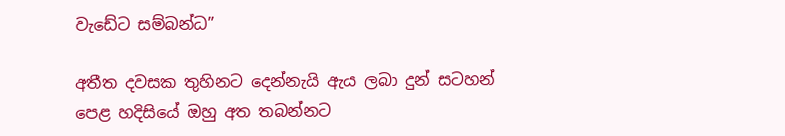වැඩේට සම්බන්ධ”

අතීත දවසක තුහිනට දෙන්නැයි ඇය ලබා දුන් සටහන් පෙළ හදිසියේ ඔහු අත තබන්නට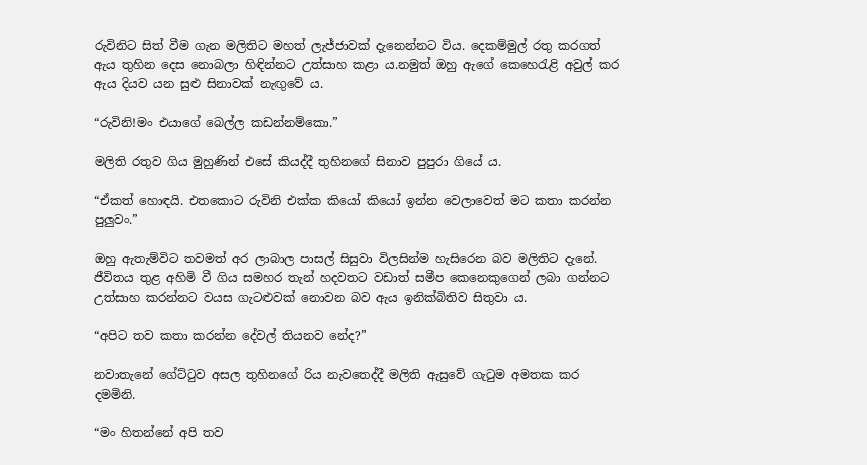රුවිනිට සිත් වීම ගැන මලිතිට මහත් ලැජ්ජාවක් දැනෙන්නට විය. දෙකම්මුල් රතු කරගත් ඇය තුහින දෙස නොබලා හිඳින්නට උත්සාහ කළා ය.නමුත් ඔහු ඇගේ කෙහෙරැළි අවුල් කර ඇය දියව යන සුළු සිනාවක් නැඟුවේ ය.

“රුවිනි!මං එයාගේ බෙල්ල කඩන්නම්කො.”

මලිති රතුව ගිය මුහුණින් එසේ කියද්දී තුහිනගේ සිනාව පුපුරා ගියේ ය.

“ඒකත් හොඳයි. එතකොට රුවිනි එක්ක කියෝ කියෝ ඉන්න වෙලාවෙත් මට කතා කරන්න පුලුවං.”

ඔහු ඇතැම්විට තවමත් අර ලාබාල පාසල් සිසුවා විලසින්ම හැසිරෙන බව මලිතිට දැනේ. ජීවිතය තුළ අහිමි වී ගිය සමහර තැන් හදවතට වඩාත් සමීප කෙනෙකුගෙන් ලබා ගන්නට උත්සාහ කරන්නට වයස ගැටළුවක් නොවන බව ඇය ඉනික්බිතිව සිතුවා ය.

“අපිට තව කතා කරන්න දේවල් තියනව නේද?”

නවාතැනේ ගේට්ටුව අසල තුහිනගේ රිය නැවතෙද්දී මලිති ඇසුවේ ගැටුම අමතක කර දමමිනි.

“මං හිතන්නේ අපි තව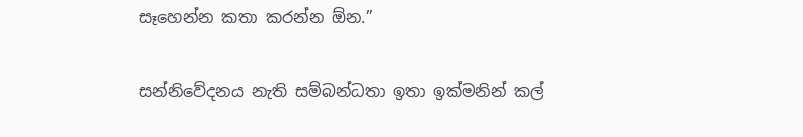සෑහෙන්න කතා කරන්න ඕන.”

සන්නිවේදනය නැති සම්බන්ධතා ඉතා ඉක්මනින් කල්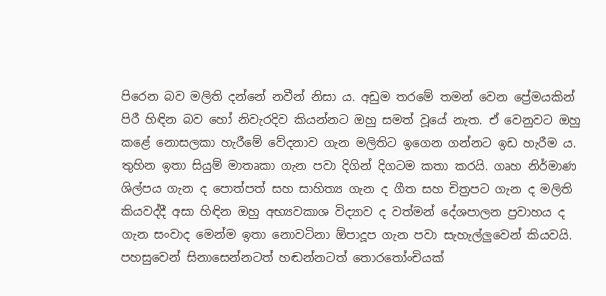පිරෙන බව මලිති දන්නේ නවීන් නිසා ය. අඩුම තරමේ තමන් වෙන ප්‍රේමයකින් පිරී හිඳින බව හෝ නිවැරදිව කියන්නට ඔහු සමත් වූයේ නැත. ඒ වෙනුවට ඔහු කළේ නොසලකා හැරීමේ වේදනාව ගැන මලිතිට ඉගෙන ගන්නට ඉඩ හැරීම ය. තුහින ඉතා සියුම් මාතෘකා ගැන පවා දිගින් දිගටම කතා කරයි. ගෘහ නිර්මාණ ශිල්පය ගැන ද පොත්පත් සහ සාහිත්‍ය ගැන ද ගීත සහ චිත්‍රපට ගැන ද මලිති කියවද්දී අසා හිඳින ඔහු අභ්‍යවකාශ විද්‍යාව ද වත්මන් දේශපාලන ප්‍රවාහය ද ගැන සංවාද මෙන්ම ඉතා නොවටිනා ඕපාදූප ගැන පවා සැහැල්ලුවෙන් කියවයි. පහසුවෙන් සිනාසෙන්නටත් හඬන්නටත් තොරතෝංචියක්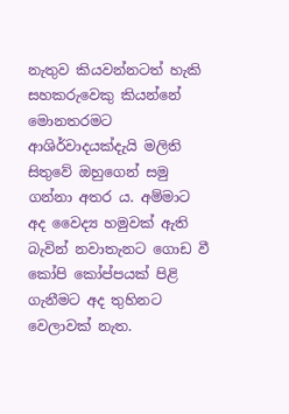නැතුව කියවන්නටත් හැකි සහකරුවෙකු කියන්නේ මොනතරමට ආශිර්වාදයක්දැයි මලිති සිතුවේ ඔහුගෙන් සමු ගන්නා අතර ය. අම්මාට අද වෛද්‍ය හමුවක් ඇති බැවින් නවාතැනට ගොඩ වී කෝපි කෝප්පයක් පිළි ගැනීමට අද තුහිනට වෙලාවක් නැත.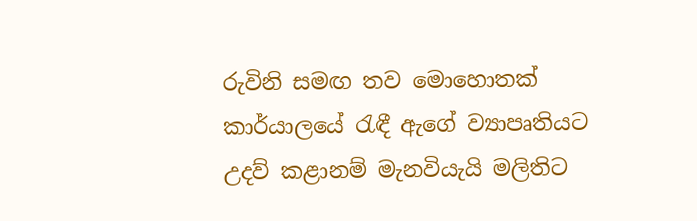රුවිනි සමඟ තව මොහොතක් කාර්යාලයේ රැඳී ඇගේ ව්‍යාපෘතියට උදව් කළානම් මැනවියැයි මලිතිට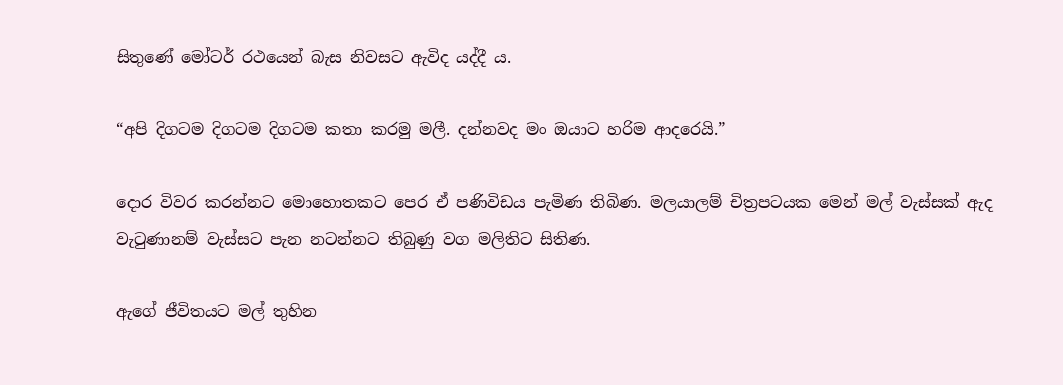සිතුණේ මෝටර් රථයෙන් බැස නිවසට ඇවිද යද්දී ය.

“අපි දිගටම දිගටම දිගටම කතා කරමු මලී. දන්නවද මං ඔයාට හරිම ආදරෙයි.”

දොර විවර කරන්නට මොහොතකට පෙර ඒ පණිවිඩය පැමිණ තිබිණ. මලයාලම් චිත්‍රපටයක මෙන් මල් වැස්සක් ඇද වැටුණානම් වැස්සට පැන නටන්නට තිබුණු වග මලිතිට සිතිණ.

ඇගේ ජීවිතයට මල් තුහින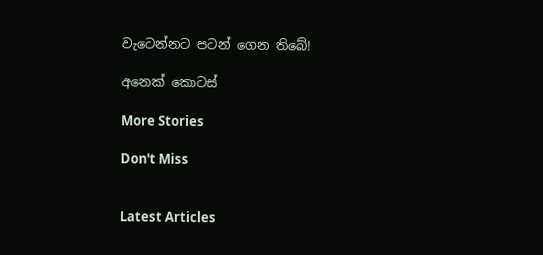වැටෙන්නට පටන් ගෙන තිබේ!

අනෙක් කොටස්

More Stories

Don't Miss


Latest Articles